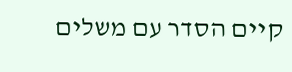קיים הסדר עם משלים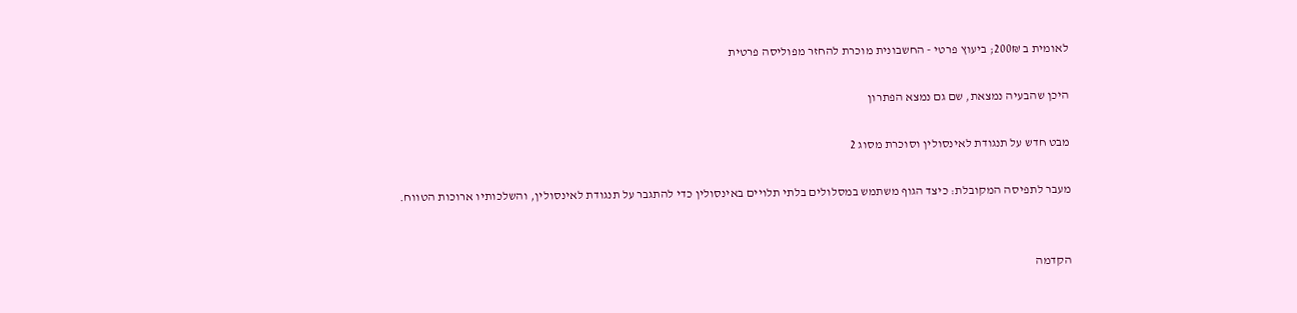לאומית ב 200₪; ביעוץ פרטי - החשבונית מוכרת להחזר מפוליסה פרטית

היכן שהבעיה נמצאת, שם גם נמצא הפתרון

מבט חדש על תנגודת לאינסולין וסוכרת מסוג 2

מעבר לתפיסה המקובלת: כיצד הגוף משתמש במסלולים בלתי תלויים באינסולין כדי להתגבר על תנגודת לאינסולין, והשלכותיו ארוכות הטווח.


הקדמה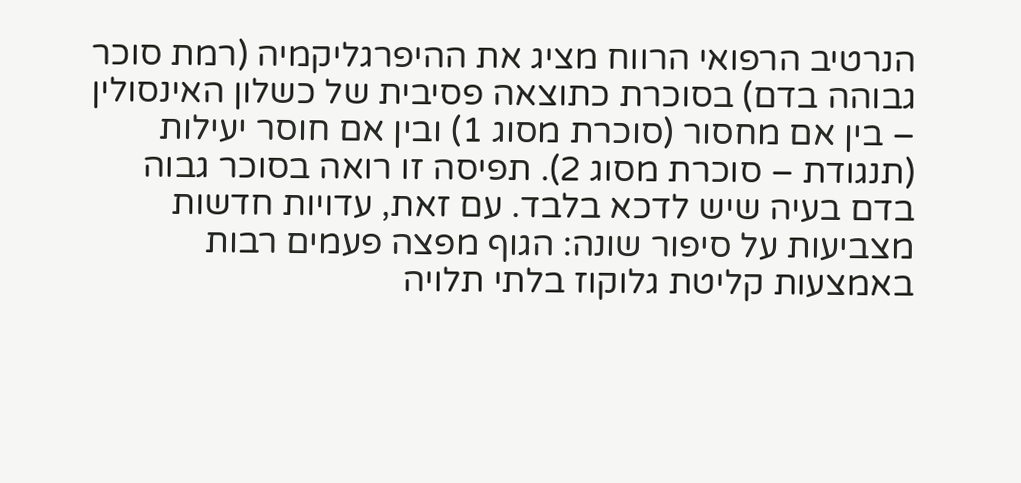הנרטיב הרפואי הרווח מציג את ההיפרגליקמיה (רמת סוכר גבוהה בדם) בסוכרת כתוצאה פסיבית של כשלון האינסולין – בין אם מחסור (סוכרת מסוג 1) ובין אם חוסר יעילות (תנגודת – סוכרת מסוג 2). תפיסה זו רואה בסוכר גבוה בדם בעיה שיש לדכא בלבד. עם זאת, עדויות חדשות מצביעות על סיפור שונה: הגוף מפצה פעמים רבות באמצעות קליטת גלוקוז בלתי תלויה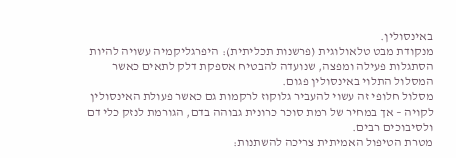באינסולין.
מנקודת מבט טלאולוגית (פרשנות תכליתית): היפרגליקמיה עשויה להיות הסתגלות פעילה ומפצה, שנועדה להבטיח אספקת דלק לתאים כאשר המסלול התלוי באינסולין פגום.
מסלול חלופי זה עשוי להעביר גלוקוז לרקמות גם כאשר פעולת האינסולין לקויה – אך במחיר של רמת סוכר כרונית גבוהה בדם, הגורמת לנזק כלי דם ולסיבוכים רבים.
מטרת הטיפול האמיתית צריכה להשתנות: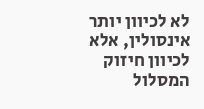לא לכיוון יותר אינסולין, אלא לכיוון חיזוק המסלול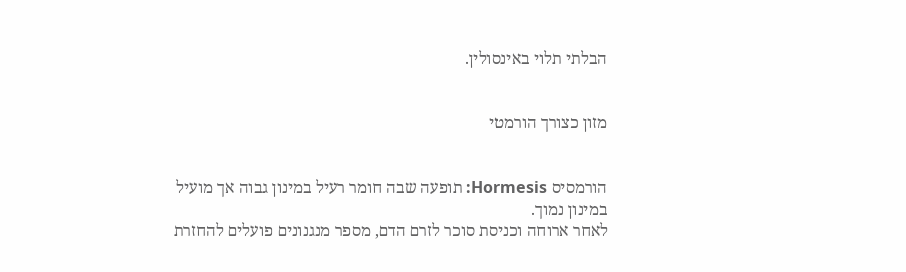הבלתי תלוי באינסולין.


מזון כצורך הורמטי


הורמסיס Hormesis: תופעה שבה חומר רעיל במינון גבוה אך מועיל במינון נמוך.
לאחר ארוחה וכניסת סוכר לזרם הדם, מספר מנגנונים פועלים להחזרת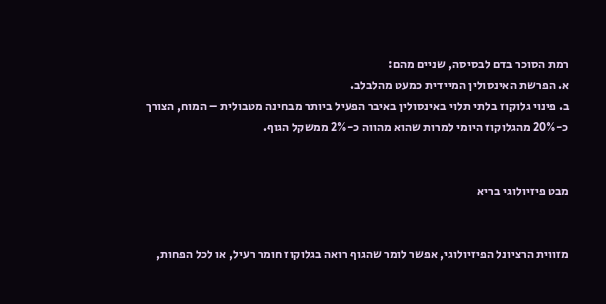רמת הסוכר בדם לבסיסה, שניים מהם:
א. הפרשת האינסולין המיידית כמעט מהלבלב.
ב. פינוי גלוקוז בלתי תלוי באינסולין באיבר הפעיל ביותר מבחינה מטבולית – המוח, הצורך כ-20% מהגלוקוז היומי למרות שהוא מהווה כ-2% ממשקל הגוף.


מבט פיזיולוגי בריא


מזווית הרציונל הפיזיולוגי, אפשר לומר שהגוף רואה בגלוקוז חומר רעיל, או לכל הפחות,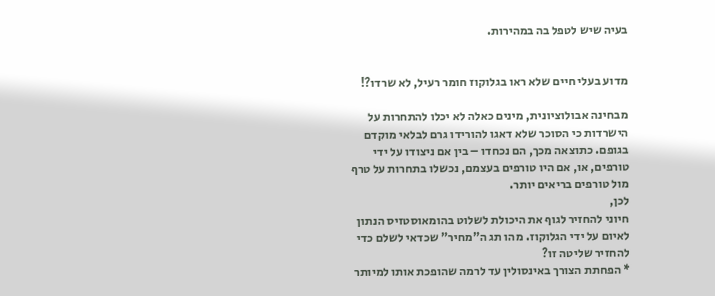בעיה שיש לטפל בה במהירות.


מדוע בעלי חיים שלא ראו בגלוקוז חומר רעיל, לא שרדו?!

מבחינה אבולוציונית, מינים כאלה לא יכלו להתחרות על הישרדות כי הסוכר שלא דאגו להורידו גרם לבלאי מוקדם בגופם. כתוצאה מכך, הם נכחדו – בין אם ניצודו על ידי טורפים, או, אם היו טורפים בעצמם, נכשלו בתחרות על טרף מול טורפים בריאים יותר.
לכן,
חיוני להחזיר לגוף את היכולת לשלוט בהומאוסטזיס הנתון לאיום על ידי הגלוקוז. מהו תג ה"מחיר" שכדאי לשלם כדי להחזיר שליטה זו?
* הפחתת הצורך באינסולין עד לרמה שהופכת אותו למיותר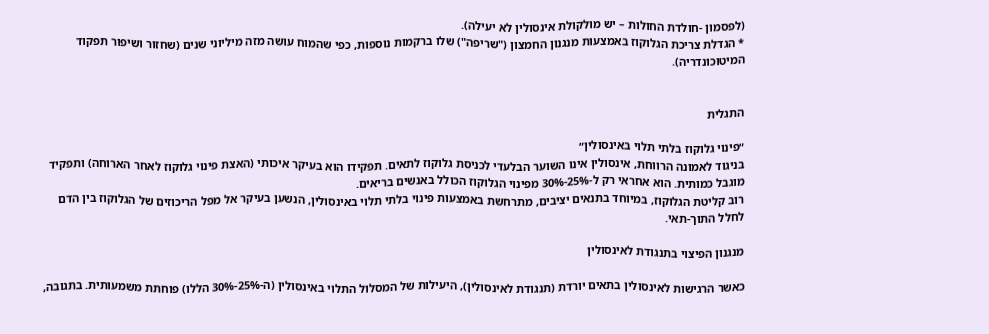(לפסמון -חולדת החולות – יש מולקולת אינסולין לא יעילה).
* הגדלת צריכת הגלוקוז באמצעות מנגנון החמצון ("שריפה") שלו ברקמות נוספות, כפי שהמוח עושה מזה מיליוני שנים (שחזור ושיפור תפקוד המיטוכונדריה).


התגלית

״פינוי גלוקוז בלתי תלוי באינסולין״
בניגוד לאמונה הרווחת, אינסולין אינו השוער הבלעדי לכניסת גלוקוז לתאים. תפקידו הוא בעיקר איכותי (האצת פינוי גלוקוז לאחר הארוחה) ותפקיד מוגבל כמותית. הוא אחראי רק ל-25%-30% מפינוי הגלוקוז הכולל באנשים בריאים.
רוב קליטת הגלוקוז, במיוחד בתנאים יציבים, מתרחשת באמצעות פינוי בלתי תלוי באינסולין, הנשען בעיקר אל מפל הריכוזים של הגלוקוז בין הדם לחלל התוך-תאי.

מנגנון הפיצוי בתנגודת לאינסולין

כאשר הרגישות לאינסולין בתאים יורדת (תנגודת לאינסולין), היעילות של המסלול התלוי באינסולין (ה-25%-30% הללו) פוחתת משמעותית. בתגובה,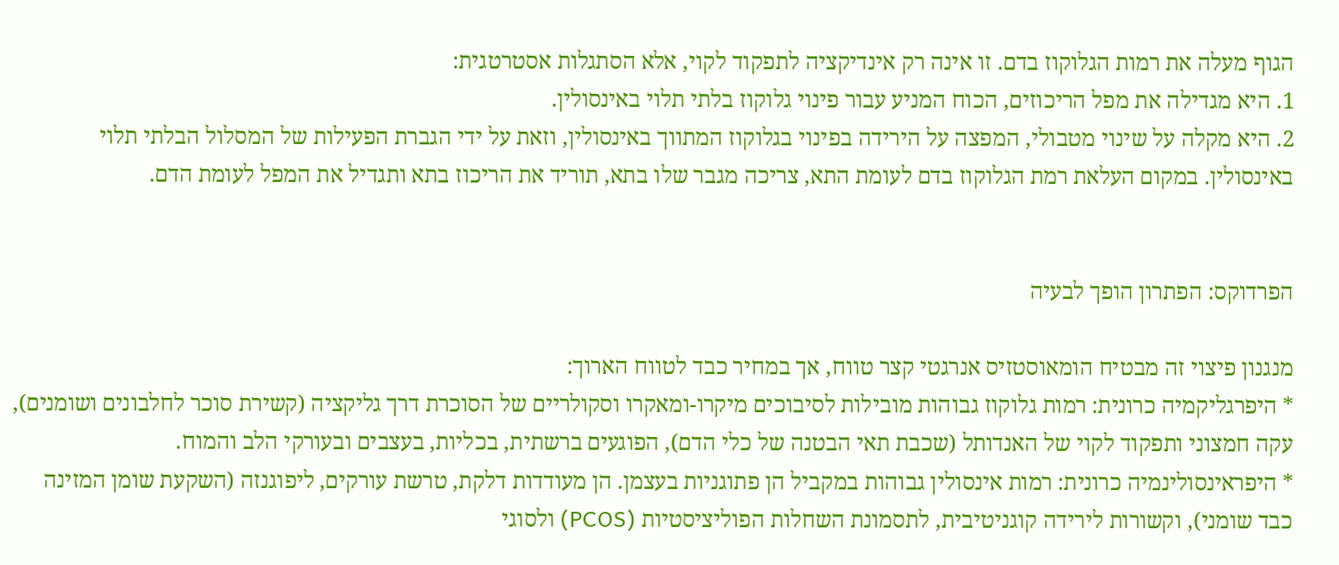הגוף מעלה את רמות הגלוקוז בדם. זו אינה רק אינדיקציה לתפקוד לקוי, אלא הסתגלות אסטרטגית:
1. היא מגדילה את מפל הריכוזים, הכוח המניע עבור פינוי גלוקוז בלתי תלוי באינסולין.
2. היא מקלה על שינוי מטבולי, המפצה על הירידה בפינוי בגלוקוז המתווך באינסולין, וזאת על ידי הגברת הפעילות של המסלול הבלתי תלוי באינסולין. במקום העלאת רמת הגלוקוז בדם לעומת התא, צריכה מגבר שלו בתא, תוריד את הריכוז בתא ותגדיל את המפל לעומת הדם.


הפרדוקס: הפתרון הופך לבעיה

מנגנון פיצוי זה מבטיח הומאוסטזיס אנרגטי קצר טווח, אך במחיר כבד לטווח הארוך:
* היפרגליקמיה כרונית: רמות גלוקוז גבוהות מובילות לסיבוכים מיקרו-ומאקרו וסקולריים של הסוכרת דרך גליקציה (קשירת סוכר לחלבונים ושומנים), עקה חמצוני ותפקוד לקוי של האנדותל (שכבת תאי הבטנה של כלי הדם), הפוגעים ברשתית, בכליות, בעצבים ובעורקי הלב והמוח.
* היפראינסולינמיה כרונית: רמות אינסולין גבוהות במקביל הן פתוגניות בעצמן. הן מעודדות דלקת, טרשת עורקים, ליפוגנזה (השקעת שומן המזינה כבד שומני), וקשורות לירידה קוגניטיבית, לתסמונת השחלות הפוליציסטיות (PCOS) ולסוגי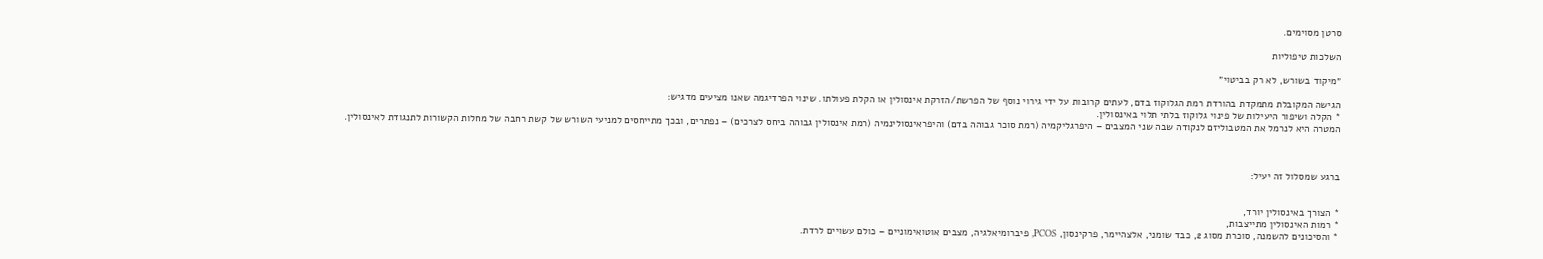סרטן מסוימים.

השלכות טיפוליות

״מיקוד בשורש, לא רק בביטוי״

הגישה המקובלת מתמקדת בהורדת רמת הגלוקוז בדם, לעתים קרובות על ידי גירוי נוסף של הפרשת/הזרקת אינסולין או הקלת פעולתו. שינוי הפרדיגמה שאנו מציעים מדגיש:
* הקלה ושיפור היעילות של פינוי גלוקוז בלתי תלוי באינסולין.
המטרה היא לנרמל את המטבוליזם לנקודה שבה שני המצבים – היפרגליקמיה (רמת סוכר גבוהה בדם) והיפראינסולינמיה (רמת אינסולין גבוהה ביחס לצרכים) – נפתרים, ובכך מתייחסים למניעי השורש של קשת רחבה של מחלות הקשורות לתנגודת לאינסולין.



ברגע שמסלול זה יעיל:


* הצורך באינסולין יורד,
* רמות האינסולין מתייצבות,
* והסיכונים להשמנה, סוכרת מסוג 2, כבד שומני, אלצהיימר, פרקינסון, PCOS, פיברומיאלגיה, מצבים אוטואימוניים – כולם עשויים לרדת.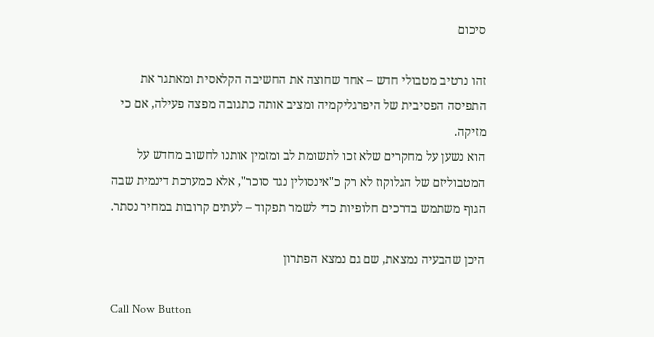סיכום

זהו נרטיב מטבולי חדש – אחד שחוצה את החשיבה הקלאסית ומאתגר את התפיסה הפסיבית של היפרגליקמיה ומציב אותה כתגובה מפצה פעילה, אם כי מזיקה.
הוא נשען על מחקרים שלא זכו לתשומת לב ומזמין אותנו לחשוב מחדש על המטבוליזם של הגלוקוז לא רק כ"אינסולין נגד סוכר", אלא כמערכת דינמית שבה הגוף משתמש בדרכים חלופיות כדי לשמר תפקוד – לעתים קרובות במחיר נסתר.

היכן שהבעיה נמצאת, שם גם נמצא הפתרון

Call Now Button